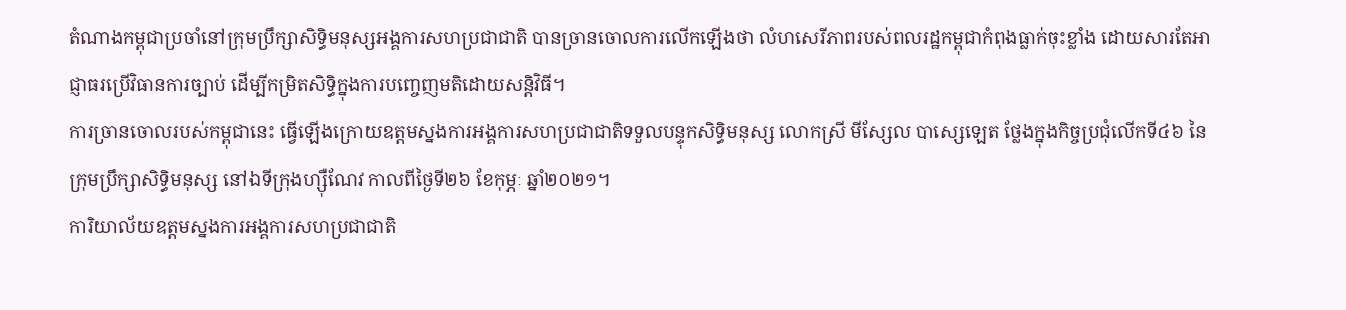តំណាងកម្ពុជាប្រចាំនៅក្រុមប្រឹក្សាសិទ្ធិមនុស្សអង្គការសហប្រជាជាតិ បានច្រានចោលការលើកឡើងថា លំហសេរីភាពរបស់ពលរដ្ឋកម្ពុជាកំពុងធ្លាក់ចុះខ្លាំង ដោយសារតែអាជ្ញាធរប្រើវិធានការច្បាប់ ដើម្បីកម្រិតសិទ្ធិក្នុងការបញ្ចេញមតិដោយសន្តិវិធី។
ការច្រានចោលរបស់កម្ពុជានេះ ធ្វើឡើងក្រោយឧត្តមស្នងការអង្គការសហប្រជាជាតិទទួលបន្ទុកសិទ្ធិមនុស្ស លោកស្រី មីស្សែល បាស្សេឡេត ថ្លែងក្នុងកិច្ចប្រជុំលើកទី៤៦ នៃក្រុមប្រឹក្សាសិទ្ធិមនុស្ស នៅឯទីក្រុងហ្ស៊ឺណែវ កាលពីថ្ងៃទី២៦ ខែកុម្ភៈ ឆ្នាំ២០២១។
ការិយាល័យឧត្តមស្នងការអង្គការសហប្រជាជាតិ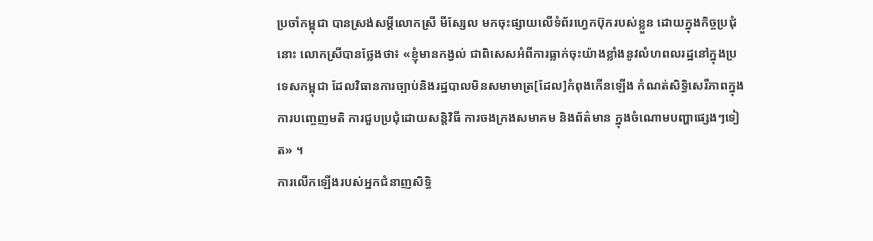ប្រចាំកម្ពុជា បានស្រង់សម្តីលោកស្រី មីស្សែល មកចុះផ្សាយលើទំព័រហ្វេកប៊ុករបស់ខ្លួន ដោយក្នុងកិច្ចប្រជុំនោះ លោកស្រីបានថ្លែងថា៖ «ខ្ញុំមានកង្វល់ ជាពិសេសអំពីការធ្លាក់ចុះយ៉ាងខ្លាំងនូវលំហពលរដ្ឋនៅក្នុងប្រទេសកម្ពុជា ដែលវិធានការច្បាប់និងរដ្ឋបាលមិនសមាមាត្រ[ដែល]កំពុងកើនឡើង កំណត់សិទ្ធិសេរីភាពក្នុងការបញ្ចេញមតិ ការជួបប្រជុំដោយសន្តិវិធី ការចងក្រងសមាគម និងព័ត៌មាន ក្នុងចំណោមបញ្ហាផ្សេងៗទៀត» ។
ការលើកឡើងរបស់អ្នកជំនាញសិទ្ធិ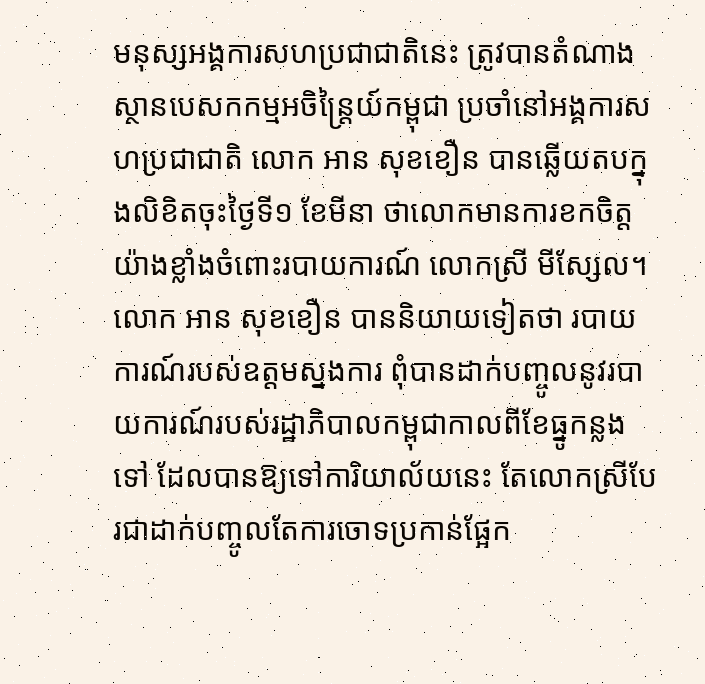មនុស្សអង្គការសហប្រជាជាតិនេះ ត្រូវបានតំណាងស្ថានបេសកកម្មអចិន្ត្រៃយ៍កម្ពុជា ប្រចាំនៅអង្គការសហប្រជាជាតិ លោក អាន សុខខឿន បានឆ្លើយតបក្នុងលិខិតចុះថ្ងៃទី១ ខែមីនា ថាលោកមានការខកចិត្តយ៉ាងខ្លាំងចំពោះរបាយការណ៍ លោកស្រី មីស្សែល។
លោក អាន សុខខឿន បាននិយាយទៀតថា របាយការណ៍របស់ឧត្តមស្នងការ ពុំបានដាក់បញ្ចូលនូវរបាយការណ៍របស់រដ្ឋាភិបាលកម្ពុជាកាលពីខែធ្នូកន្លងទៅ ដែលបានឱ្យទៅការិយាល័យនេះ តែលោកស្រីបែរជាដាក់បញ្ចូលតែការចោទប្រកាន់ផ្អែក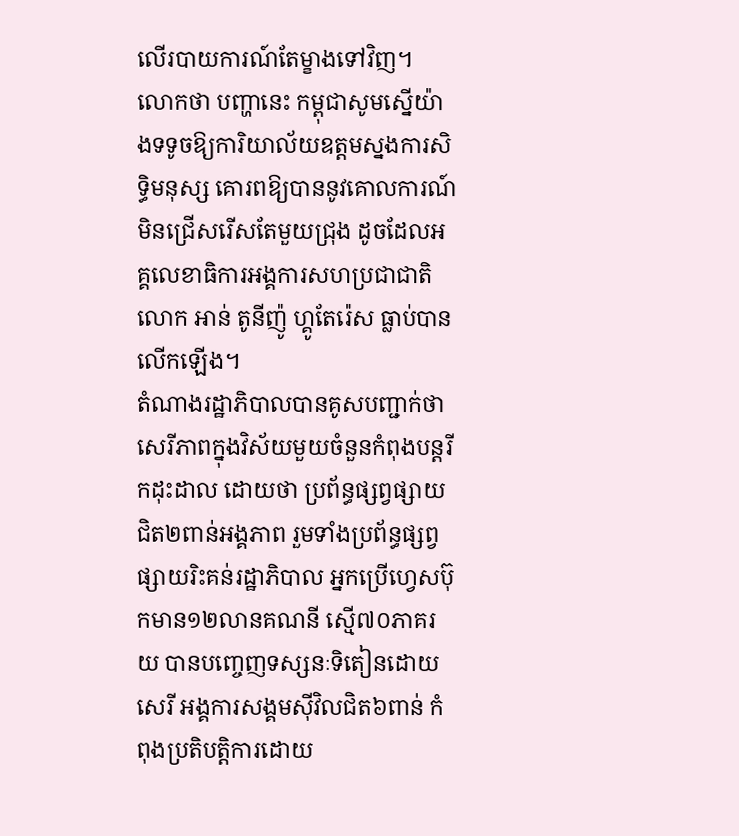លើរបាយការណ៍តែម្ខាងទៅវិញ។
លោកថា បញ្ហានេះ កម្ពុជាសូមស្នើយ៉ាងទទូចឱ្យការិយាល័យឧត្តមស្នងការសិទ្ធិមនុស្ស គោរពឱ្យបាននូវគោលការណ៍មិនជ្រើសរើសតែមួយជ្រុង ដូចដែលអគ្គលេខាធិការអង្គការសហប្រជាជាតិលោក អាន់ តូនីញ៉ូ ហ្គូតែរ៉េស ធ្លាប់បានលើកឡើង។
តំណាងរដ្ឋាភិបាលបានគូសបញ្ជាក់ថា សេរីភាពក្នុងវិស័យមួយចំនួនកំពុងបន្តរីកដុះដាល ដោយថា ប្រព័ន្ធផ្សព្វផ្សាយជិត២ពាន់អង្គភាព រួមទាំងប្រព័ន្ធផ្សព្វផ្សាយរិះគន់រដ្ឋាភិបាល អ្នកប្រើហ្វេសប៊ុកមាន១២លានគណនី ស្មើ៧០ភាគរយ បានបញ្ចេញទស្សនៈទិតៀនដោយសេរី អង្គការសង្គមស៊ីវិលជិត៦ពាន់ កំពុងប្រតិបត្តិការដោយ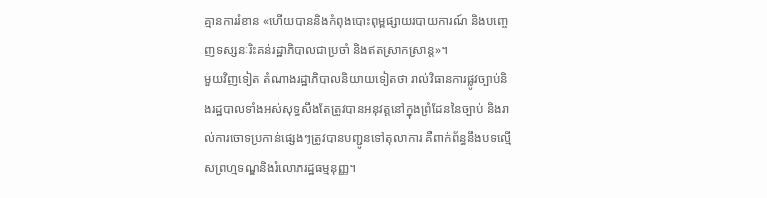គ្មានការរំខាន «ហើយបាននិងកំពុងបោះពុម្ពផ្សាយរបាយការណ៍ និងបញ្ចេញទស្សនៈរិះគន់រដ្ឋាភិបាលជាប្រចាំ និងឥតស្រាកស្រាន្ត»។
មួយវិញទៀត តំណាងរដ្ឋាភិបាលនិយាយទៀតថា រាល់វិធានការផ្លូវច្បាប់និងរដ្ឋបាលទាំងអស់សុទ្ធសឹងតែត្រូវបានអនុវត្តនៅក្នុងព្រំដែននៃច្បាប់ និងរាល់ការចោទប្រកាន់ផ្សេងៗត្រូវបានបញ្ជូនទៅតុលាការ គឺពាក់ព័ន្ធនឹងបទល្មើសព្រហ្មទណ្ឌនិងរំលោភរដ្ឋធម្មនុញ្ញ។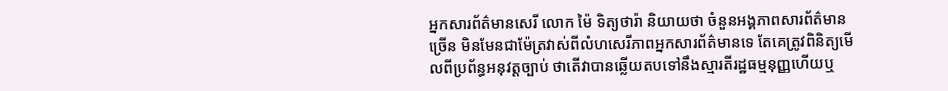អ្នកសារព័ត៌មានសេរី លោក ម៉ៃ ទិត្យថារ៉ា និយាយថា ចំនួនអង្គភាពសារព័ត៌មានច្រើន មិនមែនជាម៉ែត្រវាស់ពីលំហសេរីភាពអ្នកសារព័ត៌មានទេ តែគេត្រូវពិនិត្យមើលពីប្រព័ន្ធអនុវត្តច្បាប់ ថាតើវាបានឆ្លើយតបទៅនឹងស្មារតីរដ្ឋធម្មនុញ្ញហើយឬ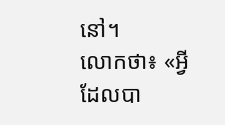នៅ។
លោកថា៖ «អ្វីដែលបា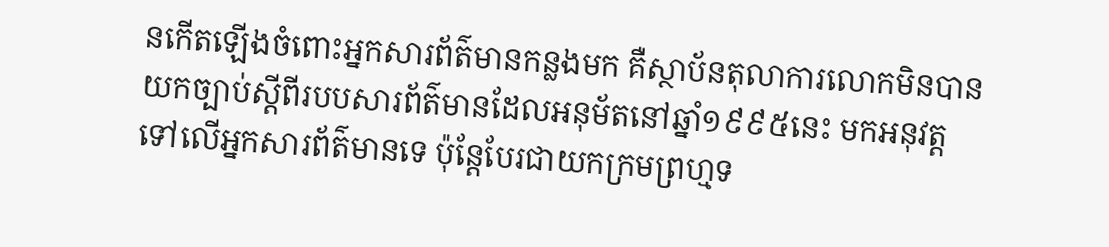នកើតឡើងចំពោះអ្នកសារព័ត៌មានកន្លងមក គឺស្ថាប័នតុលាការលោកមិនបានយកច្បាប់ស្តីពីរបបសារព័ត៌មានដែលអនុម័តនៅឆ្នាំ១៩៩៥នេះ មកអនុវត្តទៅលើអ្នកសារព័ត៌មានទេ ប៉ុន្តែបែរជាយកក្រមព្រហ្មទ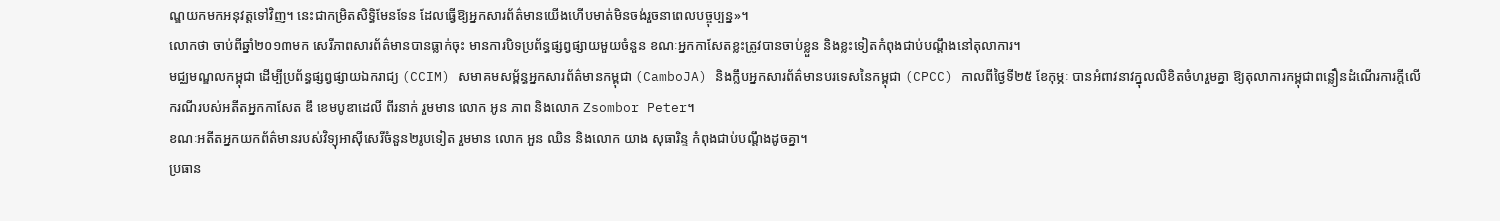ណ្ឌយកមកអនុវត្តទៅវិញ។ នេះជាកម្រិតសិទ្ធិមែនទែន ដែលធ្វើឱ្យអ្នកសារព័ត៌មានយើងហើបមាត់មិនចង់រួចនាពេលបច្ចុប្បន្ន»។
លោកថា ចាប់ពីឆ្នាំ២០១៣មក សេរីភាពសារព័ត៌មានបានធ្លាក់ចុះ មានការបិទប្រព័ន្ធផ្សព្វផ្សាយមួយចំនួន ខណៈអ្នកកាសែតខ្លះត្រូវបានចាប់ខ្លួន និងខ្លះទៀតកំពុងជាប់បណ្តឹងនៅតុលាការ។
មជ្ឈមណ្ឌលកម្ពុជា ដើម្បីប្រព័ន្ធផ្សព្វផ្សាយឯករាជ្យ (CCIM) សមាគមសម្ព័ន្ធអ្នកសារព័ត៌មានកម្ពុជា (CamboJA) និងក្លឹបអ្នកសារព័ត៌មានបរទេសនៃកម្ពុជា (CPCC) កាលពីថ្ងៃទី២៥ ខែកុម្ភៈ បានអំពាវនាវក្នុលលិខិតចំហរួមគ្នា ឱ្យតុលាការកម្ពុជាពន្លឿនដំណើរការក្តីលើករណីរបស់អតីតអ្នកកាសែត ឌឹ ខេមបូឌាដេលី ពីរនាក់ រួមមាន លោក អូន ភាព និងលោក Zsombor Peter។
ខណៈអតីតអ្នកយកព័ត៌មានរបស់វិទ្យុអាស៊ីសេរីចំនួន២រូបទៀត រួមមាន លោក អួន ឈិន និងលោក យាង សុធារិន្ទ កំពុងជាប់បណ្តឹងដូចគ្នា។
ប្រធាន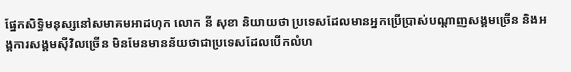ផ្នែកសិទ្ធិមនុស្សនៅសមាគមអាដហុក លោក នី សុខា និយាយថា ប្រទេសដែលមានអ្នកប្រើប្រាស់បណ្តាញសង្គមច្រើន និងអង្គការសង្គមស៊ីវិលច្រើន មិនមែនមានន័យថាជាប្រទេសដែលបើកលំហ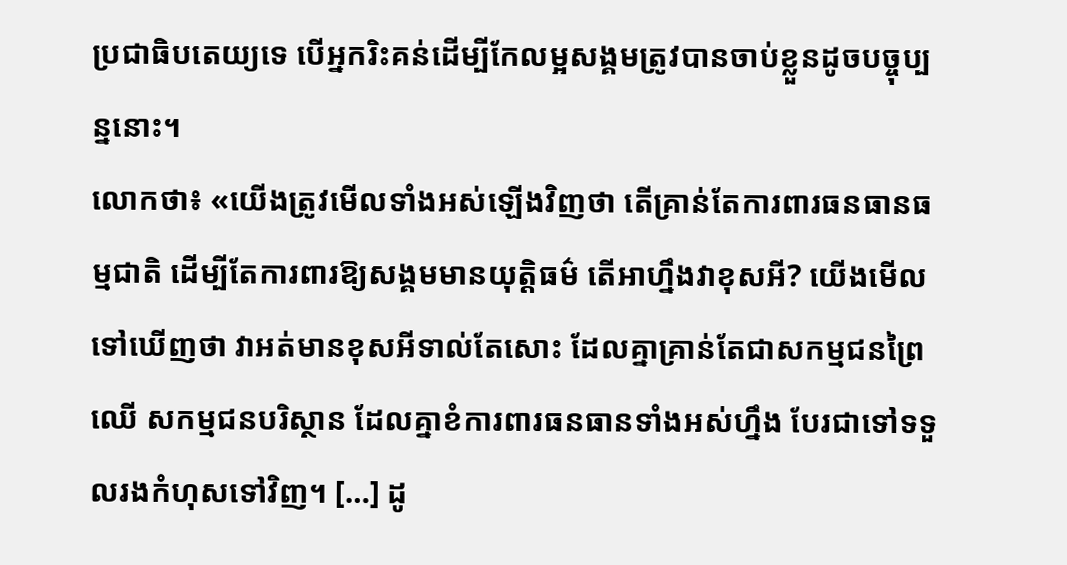ប្រជាធិបតេយ្យទេ បើអ្នករិះគន់ដើម្បីកែលម្អសង្គមត្រូវបានចាប់ខ្លួនដូចបច្ចុប្បន្ននោះ។
លោកថា៖ «យើងត្រូវមើលទាំងអស់ឡើងវិញថា តើគ្រាន់តែការពារធនធានធម្មជាតិ ដើម្បីតែការពារឱ្យសង្គមមានយុត្តិធម៌ តើអាហ្នឹងវាខុសអី? យើងមើលទៅឃើញថា វាអត់មានខុសអីទាល់តែសោះ ដែលគ្នាគ្រាន់តែជាសកម្មជនព្រៃឈើ សកម្មជនបរិស្ថាន ដែលគ្នាខំការពារធនធានទាំងអស់ហ្នឹង បែរជាទៅទទួលរងកំហុសទៅវិញ។ […] ដូ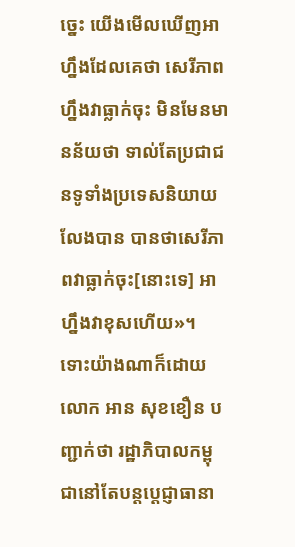ច្នេះ យើងមើលឃើញអាហ្នឹងដែលគេថា សេរីភាពហ្នឹងវាធ្លាក់ចុះ មិនមែនមានន័យថា ទាល់តែប្រជាជនទូទាំងប្រទេសនិយាយលែងបាន បានថាសេរីភាពវាធ្លាក់ចុះ[នោះទេ] អាហ្នឹងវាខុសហើយ»។
ទោះយ៉ាងណាក៏ដោយ លោក អាន សុខខឿន បញ្ជាក់ថា រដ្ឋាភិបាលកម្ពុជានៅតែបន្តប្តេជ្ញាធានា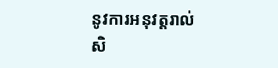នូវការអនុវត្តរាល់សិ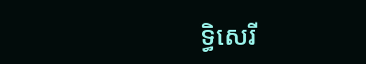ទ្ធិសេរី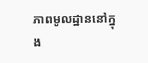ភាពមូលដ្ឋាននៅក្នុង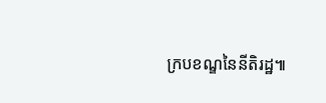ក្របខណ្ឌនៃនីតិរដ្ឋ៕